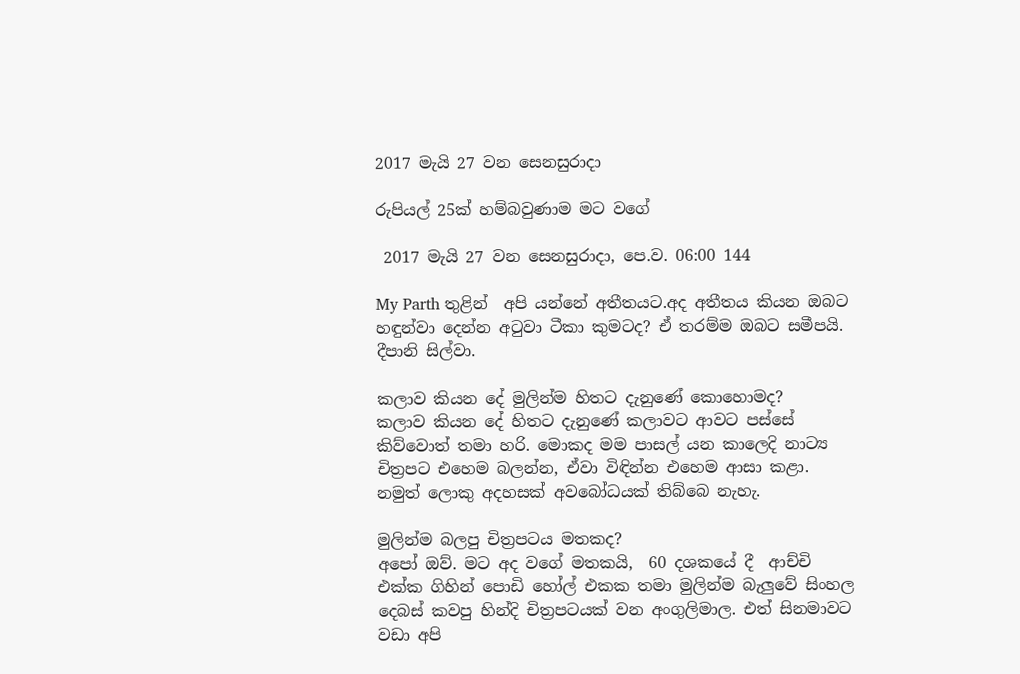2017 මැයි 27 වන සෙනසුරාදා

රුපියල් 25ක් හම්බවුණාම මට වගේ

 2017 මැයි 27 වන සෙනසුරාදා, පෙ.ව. 06:00 144

My Parth තුළින්  අපි යන්නේ අතීතයට.අද අතීතය කියන ඔබට හඳුන්වා දෙන්න අටුවා ටීකා කුමටද? ඒ තරම්ම ඔබට සමීපයි. දීපානි සිල්වා.

කලාව කියන දේ මුලින්ම හිතට දැනුණේ කොහොමද?
කලාව කියන දේ හිතට දැනුණේ කලාවට ආවට පස්සේ කිව්වොත් තමා හරි. මොකද මම පාසල් යන කාලෙදි නාට්‍ය චිත්‍රපට එහෙම බලන්න, ඒවා විඳින්න එහෙම ආසා කළා. නමුත් ලොකු අදහසක් අවබෝධයක් තිබ්බෙ නැහැ.

මුලින්ම බලපු චිත්‍රපටය මතකද?
අපෝ ඔව්. මට අද වගේ මතකයි,  60 දශකයේ දී  ආච්චි එක්ක ගිහින් පොඩි හෝල් එකක තමා මුලින්ම බැලුවේ සිංහල දෙබස් කවපු හින්දි චිත්‍රපටයක් වන අංගුලිමාල. එත් සිනමාවට වඩා අපි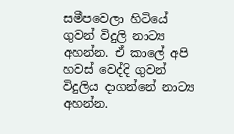සමීපවෙලා හිටියේ ගුවන් විදුලි නාට්‍ය අහන්න. ඒ කාලේ අපි හවස් වෙද්දි ගුවන් විදුලිය දාගන්නේ නාට්‍ය අහන්න.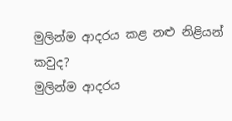මුලින්ම ආදරය කළ නළු නිළියන් කවුද?
මුලින්ම ආදරය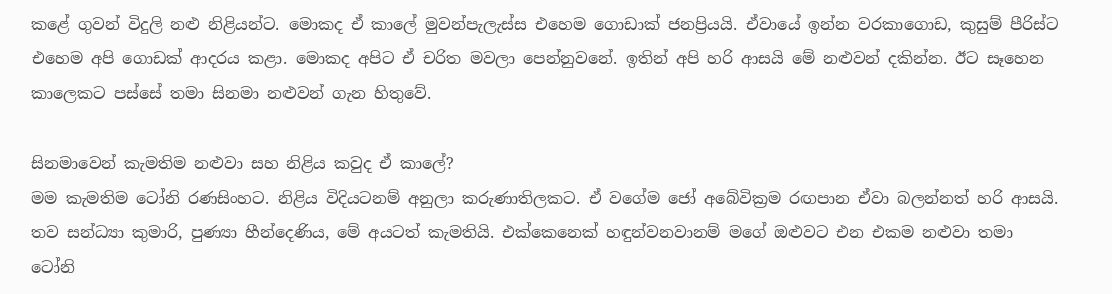කළේ ගුවන් විදුලි නළු නිළියන්ට. මොකද ඒ කාලේ මුවන්පැලැස්ස එහෙම ගොඩාක් ජනප්‍රියයි. ඒවායේ ඉන්න වරකාගොඩ, කුසුම් පීරිස්ට එහෙම අපි ගොඩක් ආදරය කළා. මොකද අපිට ඒ චරිත මවලා පෙන්නුවනේ. ඉතින් අපි හරි ආසයි මේ නළුවන් දකින්න. ඊට සෑහෙන කාලෙකට පස්සේ තමා සිනමා නළුවන් ගැන හිතුවේ.

සිනමාවෙන් කැමතිම නළුවා සහ නිළිය කවුද ඒ කාලේ?
මම කැමතිම ටෝනි රණසිංහට. නිළිය විදියටනම් අනුලා කරුණාතිලකට. ඒ වගේම ජෝ අබේවික්‍රම රඟපාන ඒවා බලන්නත් හරි ආසයි. තව සන්ධ්‍යා කුමාරි, පුණ්‍යා හීන්දෙණිය, මේ අයටත් කැමතියි. එක්කෙනෙක් හඳුන්වනවානම් මගේ ඔළුවට එන එකම නළුවා තමා ටෝනි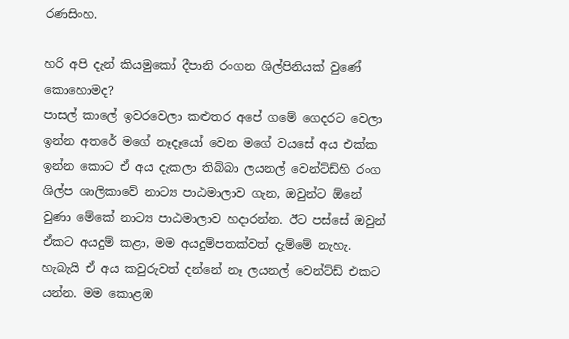රණසිංහ.

හරි අපි දැන් කියමුකෝ දීපානි රංගන ශිල්පිනියක් වුණේ කොහොමද?
පාසල් කාලේ ඉවරවෙලා කළුතර අපේ ගමේ ගෙදරට වෙලා ඉන්න අතරේ මගේ නෑදෑයෝ වෙන මගේ වයසේ අය එක්ක ඉන්න කොට ඒ අය දැකලා තිබ්බා ලයනල් වෙන්ට්ඩ්හි රංග ශිල්ප ශාලිකාවේ නාට්‍ය පාඨමාලාව ගැන, ඔවුන්ට ඕනේ වුණා මේකේ නාට්‍ය පාඨමාලාව හදාරන්න. ඊට පස්සේ ඔවුන් ඒකට අයදුම් කළා, මම අයදුම්පතක්වත් දැම්මේ නැහැ. හැබැයි ඒ අය කවුරුවත් දන්නේ නෑ ලයනල් වෙන්ට්ඩ් එකට යන්න. මම කොළඹ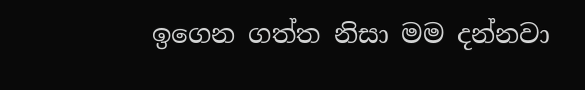ඉගෙන ගත්ත නිසා මම දන්නවා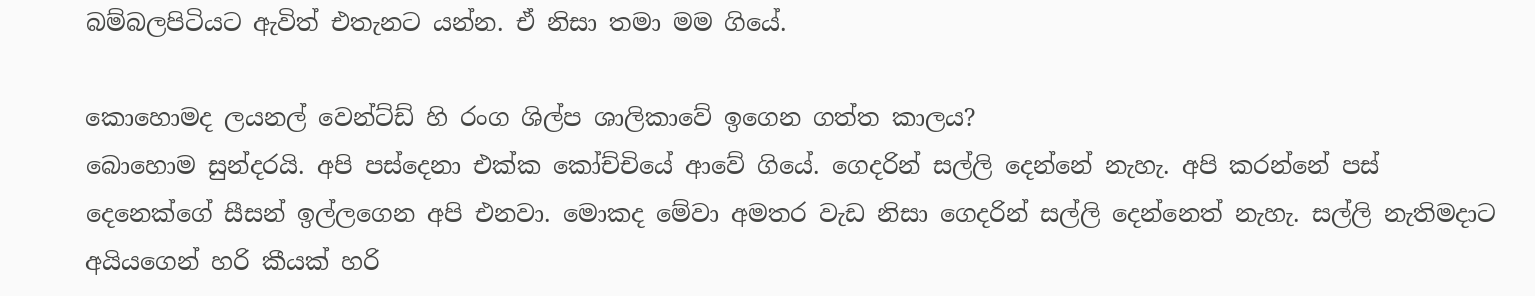බම්බලපිටියට ඇවිත් එතැනට යන්න. ඒ නිසා තමා මම ගියේ.

කොහොමද ලයනල් වෙන්ට්ඩ් හි රංග ශිල්ප ශාලිකාවේ ඉගෙන ගත්ත කාලය?
බොහොම සුන්දරයි. අපි පස්දෙනා එක්ක කෝච්චියේ ආවේ ගියේ. ගෙදරින් සල්ලි දෙන්නේ නැහැ. අපි කරන්නේ පස් දෙනෙක්ගේ සීසන් ඉල්ලගෙන අපි එනවා. මොකද මේවා අමතර වැඩ නිසා ගෙදරින් සල්ලි දෙන්නෙත් නැහැ. සල්ලි නැතිමදාට අයියගෙන් හරි කීයක් හරි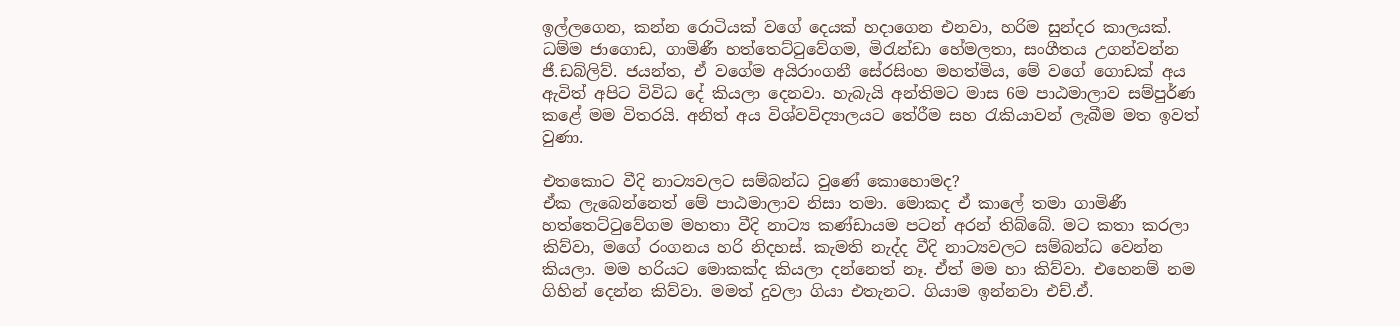ඉල්ලගෙන, කන්න රොටියක් වගේ දෙයක් හදාගෙන එනවා, හරිම සුන්දර කාලයක්. ධම්ම ජාගොඩ, ගාමිණී හත්තෙට්ටුවේගම, මිරැන්ඩා හේමලතා, සංගීතය උගන්වන්න ජී.ඩබ්ලිව්. ජයන්ත, ඒ වගේම අයිරාංගනී සේරසිංහ මහත්මිය, මේ වගේ ගොඩක් අය ඇවිත් අපිට විවිධ දේ කියලා දෙනවා. හැබැයි අන්තිමට මාස 6ම පාඨමාලාව සම්පුර්ණ කළේ මම විතරයි. අනිත් අය විශ්වවිද්‍යාලයට තේරීම සහ රැකියාවන් ලැබීම මත ඉවත් වුණා.

එතකොට වීදි නාට්‍යවලට සම්බන්ධ වුණේ කොහොමද?
ඒක ලැබෙන්නෙත් මේ පාඨමාලාව නිසා තමා. මොකද ඒ කාලේ තමා ගාමිණී හත්තෙට්ටුවේගම මහතා වීදි නාට්‍ය කණ්ඩායම පටන් අරන් තිබ්බේ. මට කතා කරලා කිව්වා, මගේ රංගනය හරි නිදහස්. කැමති නැද්ද වීදි නාට්‍යවලට සම්බන්ධ වෙන්න කියලා. මම හරියට මොකක්ද කියලා දන්නෙත් නෑ. ඒත් මම හා කිව්වා. එහෙනම් නම ගිහින් දෙන්න කිව්වා. මමත් දුවලා ගියා එතැනට. ගියාම ඉන්නවා එච්.ඒ.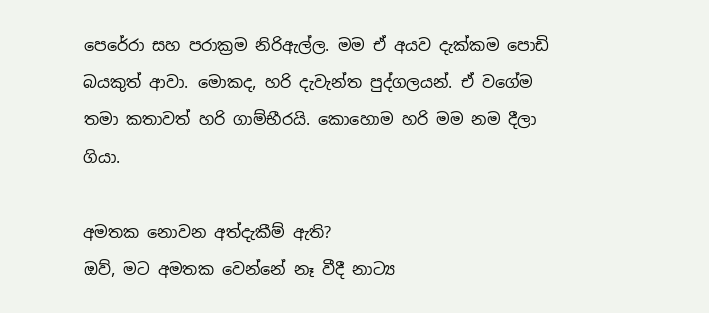පෙරේරා සහ පරාක්‍රම නිරිඇල්ල. මම ඒ අයව දැක්කම පොඩි බයකුත් ආවා. මොකද, හරි දැවැන්ත පුද්ගලයන්. ඒ වගේම තමා කතාවත් හරි ගාම්භීරයි. කොහොම හරි මම නම දීලා ගියා.

අමතක නොවන අත්දැකීම් ඇති?
ඔව්, මට අමතක වෙන්නේ නෑ වීදී නාට්‍ය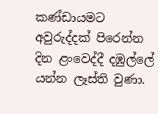කණ්ඩායමට අවුරුද්දක් පිරෙන්න දින ළංවෙද්දී දඹුල්ලේ යන්න ලෑස්ති වුණා.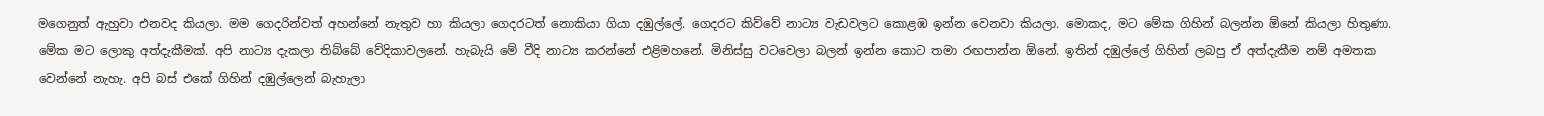මගෙනුත් ඇහුවා එනවද කියලා. මම ගෙදරින්වත් අහන්නේ නැතුව හා කියලා ගෙදරටත් නොකියා ගියා දඹුල්ලේ. ගෙදරට කිව්වේ නාට්‍ය වැඩවලට කොළඹ ඉන්න වෙනවා කියලා. මොකද, මට මේක ගිහින් බලන්න ඕනේ කියලා හිතුණා. මේක මට ලොකු අත්දැකීමක්. අපි නාට්‍ය දැකලා තිබ්බේ වේදිකාවලනේ. හැබැයි මේ වීදි නාට්‍ය කරන්නේ එළිමහනේ. මිනිස්සු වටවෙලා බලන් ඉන්න කොට තමා රඟපාන්න ඕනේ. ඉතින් දඹුල්ලේ ගිහින් ලබපු ඒ අත්දැකීම නම් අමතක වෙන්නේ නැහැ. අපි බස් එකේ ගිහින් දඹුල්ලෙන් බැහැලා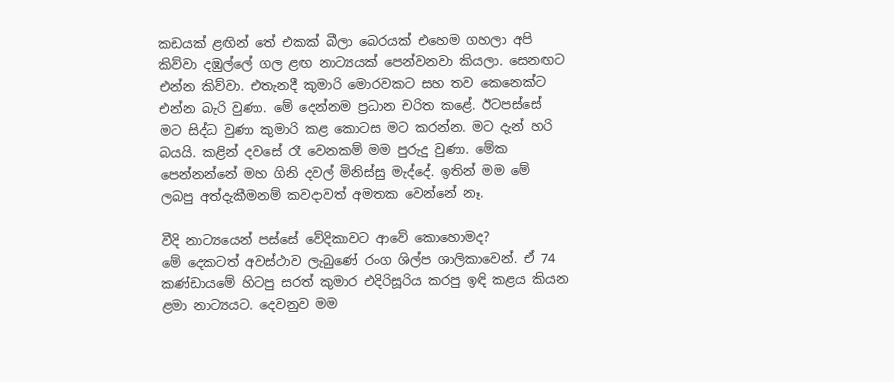කඩයක් ළඟින් තේ එකක් බීලා බෙරයක් එහෙම ගහලා අපි කිව්වා දඹුල්ලේ ගල ළඟ නාට්‍යයක් පෙන්වනවා කියලා. සෙනඟට එන්න කිව්වා. එතැනදී කුමාරි මොරවකට සහ තව කෙනෙක්ට එන්න බැරි වුණා. මේ දෙන්නම ප්‍රධාන චරිත කළේ. ඊටපස්සේ මට සිද්ධ වුණා කුමාරි කළ කොටස මට කරන්න. මට දැන් හරි බයයි. කළින් දවසේ රෑ වෙනකම් මම පුරුදු වුණා. මේක පෙන්නන්නේ මහ ගිනි දවල් මිනිස්සු මැද්දේ. ඉතින් මම මේ ලබපු අත්දැකීමනම් කවදාවත් අමතක වෙන්නේ නෑ.

වීදි නාට්‍යයෙන් පස්සේ වේදිකාවට ආවේ කොහොමද?
මේ දෙකටත් අවස්ථාව ලැබුණේ රංග ශිල්ප ශාලිකාවෙන්. ඒ 74 කණ්ඩායමේ හිටපු සරත් කුමාර එදිරිසූරිය කරපු ඉඳි කළය කියන ළමා නාට්‍යයට. දෙවනුව මම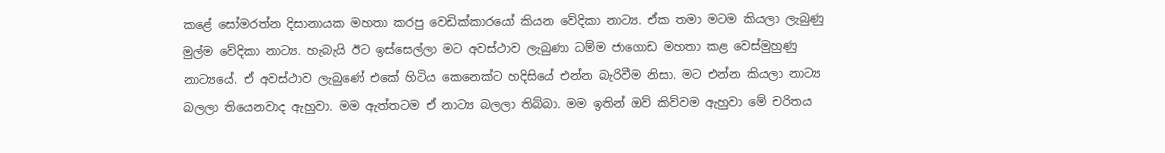කළේ සෝමරත්න දිසානායක මහතා කරපු වෙඩික්කාරයෝ කියන වේදිකා නාට්‍ය. ඒක තමා මටම කියලා ලැබුණු මුල්ම වේදිකා නාට්‍ය. හැබැයි ඊට ඉස්සෙල්ලා මට අවස්ථාව ලැබුණා ධම්ම ජාගොඩ මහතා කළ වෙස්මුහුණු නාට්‍යයේ. ඒ අවස්ථාව ලැබුණේ එකේ හිටිය කෙනෙක්ට හදිසියේ එන්න බැරිවීම නිසා. මට එන්න කියලා නාට්‍ය බලලා තියෙනවාද ඇහුවා. මම ඇත්තටම ඒ නාට්‍ය බලලා තිබ්බා. මම ඉතින් ඔව් කිව්වම ඇහුවා මේ චරිතය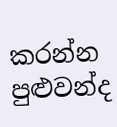කරන්න පුළුවන්ද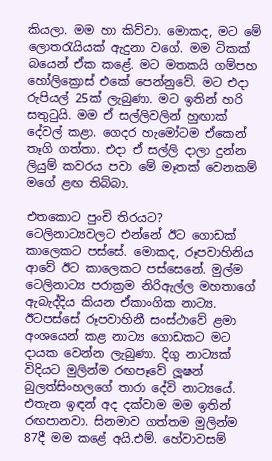කියලා. මම හා කිව්වා. මොකද, මට මේ ලොතරැයියක් ඇදුනා වගේ. මම ටිකක් බයෙන් ඒක කළේ. මට මතකයි ගම්පහ හෝලික්‍රොස් එකේ පෙන්නුවේ. මට එදා රුපියල් 25ක් ලැබුණා. මට ඉතින් හරි සතුටුයි. මම ඒ සල්ලිවලින් හුඟාක් දේවල් කළා. ගෙදර හැමෝටම ඒකෙන් තෑගි ගත්තා. එදා ඒ සල්ලි දාලා දුන්න ලියුම් කවරය පවා මේ මෑතක් වෙනකම් මගේ ළඟ තිබ්බා.

එතකොට පුංචි තිරයට?
ටෙලිනාට්‍යවලට එන්නේ ඊට ගොඩක් කාලෙකට පස්සේ. මොකද, රූපවාහිනිය ආවේ ඊට කාලෙකට පස්සෙනේ. මුල්ම ටෙලිනාට්‍ය පරාක්‍රම නිරිඇල්ල මහතාගේ ඇබැද්දිය කියන ඒකාංගික නාට්‍ය. ඊටපස්සේ රූපවාහිනී සංස්ථාවේ ළමා අංශයෙන් කළ නාට්‍ය ගොඩකට මට දායක වෙන්න ලැබුණා. දිගු නාට්‍යක් විදියට මුලින්ම රඟපෑවේ ලූෂන් බුලත්සිංහලගේ තාරා දේවි නාට්‍යයේ. එතැන ඉඳන් අද දක්වාම මම ඉතින් රඟපානවා. සිනමාව ගත්තම මුලින්ම 87දී මම කළේ අයි.එම්. හේවාවසම්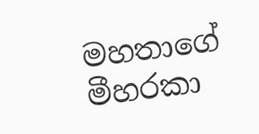මහතාගේ මීහරකා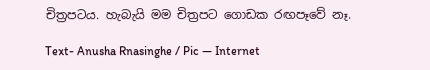චිත්‍රපටය. හැබැයි මම චිත්‍රපට ගොඩක රඟපෑවේ නෑ.

Text- Anusha Rnasinghe / Pic — Internet